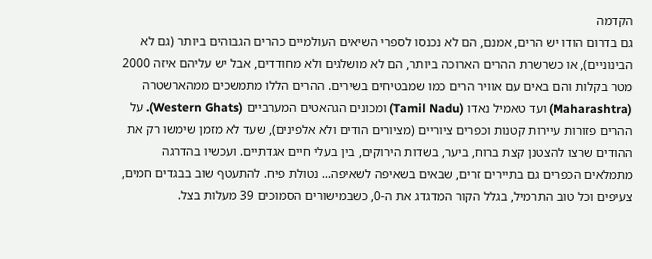הקדמה
גם בדרום הודו יש הרים, אמנם, הם לא נכנסו לספרי השיאים העולמיים כהרים הגבוהים ביותר (גם לא הבינוניים), או כשרשרת ההרים הארוכה ביותר, הם לא מושלגים ולא מחודדים, אבל יש עליהם איזה 2000 מטר בקלות והם באים עם אוויר הרים כמו שמבטיחים בשירים. ההרים הללו מתמשכים ממהארשטרה (Maharashtra) ועד טאמיל נאדו (Tamil Nadu) ומכונים הגהאטים המערביים (Western Ghats). על ההרים פזורות עיירות קטנות וכפרים ציוריים (מציורים הודים ולא אלפינים), שעד לא מזמן שימשו רק את ההודים שרצו להצטנן קצת ברוח, ביער, בשדות הירוקים, בין בעלי חיים אגדתיים. ועכשיו בהדרגה מתמלאים הכפרים גם בתיירים זרים, שבאים בשאיפה לשאיפה... נטולת פיח. להתעטף שוב בבגדים חמים, צעיפים וכל טוב התרמיל, בגלל הקור המדגדג את ה-0, כשבמישורים הסמוכים 39 מעלות בצל.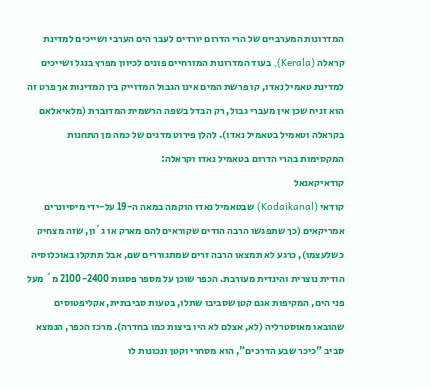המדרונות המערביים של הרי הדרום יורדים לעבר הים הערבי ושייכים למדינת קראלה (Kerala), בעוד המדרונות המזרחיים פונים לכיוון מפרץ בנגל ושייכים למדינת טאמיל נאדו, קו פרשת המים אינו הגבול המדוייק בין המדינות אך פרט זה הוא זניח שכן אין מעברי גבול, רק הבדל בשפה הרשמית המדוברת (מלאיאלאם בקראלה וטאמיל בטאמיל נאדו). להלן פירוט מדגים של כמה מן התחנות המקסימות בהרי הדרום בטאמיל נאדו וקראלה:
קודאיקאנאל
קודאי (Kodaikanal) שבטאמיל נאדו הוקמה במאה ה-19 על-ידי מיסיונרים אמריקאים (כך שתפגשו הרבה הודים שקוראים להם מארק או ג`ון, שזה מצחיק כשלעצמו), כרגע לא תמצאו הרבה זרים שמתגוררים שם, אבל תתקלו באוכלוסיה הודית נוצרית והינדית מעורבת. הכפר שוכן על מספר פסגות 2100-2400 מ` מעל פני הים, המקיפות אגם קטן שסביבו שתלו, בטעות סביבתית, אקליפטוסים שהובאו מאוסטרליה (לא, אצלם לא היו ביצות כמו בחדרה). מרכז הכפר, הנמצא סביב "כיכר שבע הדרכים", הוא מסחרי וקטן ונכונות לו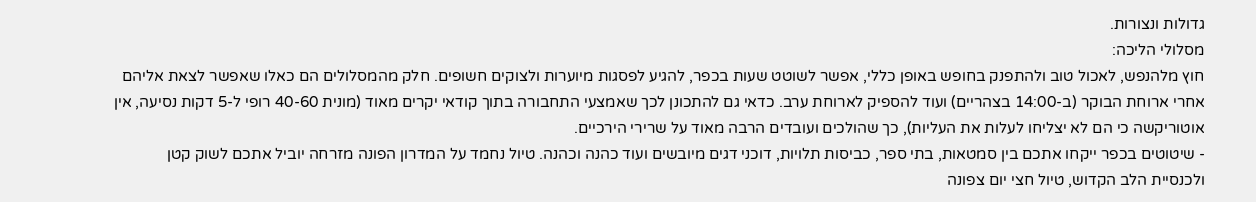גדולות ונצורות.
מסלולי הליכה:
חוץ מלהנפש, לאכול טוב ולהתפנק בחופש באופן כללי, אפשר לשוטט שעות בכפר, להגיע לפסגות מיוערות ולצוקים חשופים. חלק מהמסלולים הם כאלו שאפשר לצאת אליהם אחרי ארוחת הבוקר (ב-14:00 בצהריים) ועוד להספיק לארוחת ערב. כדאי גם להתכונן לכך שאמצעי התחבורה בתוך קודאי יקרים מאוד (מונית 40-60 רופי ל-5 דקות נסיעה, אין אוטוריקשה כי הם לא יצליחו לעלות את העליות), כך שהולכים ועובדים הרבה מאוד על שרירי הירכיים.
- שיטוטים בכפר ייקחו אתכם בין סמטאות, בתי ספר, כביסות תלויות, דוכני דגים מיובשים ועוד כהנה וכהנה. טיול נחמד על המדרון הפונה מזרחה יוביל אתכם לשוק קטן ולכנסיית הלב הקדוש, טיול חצי יום צפונה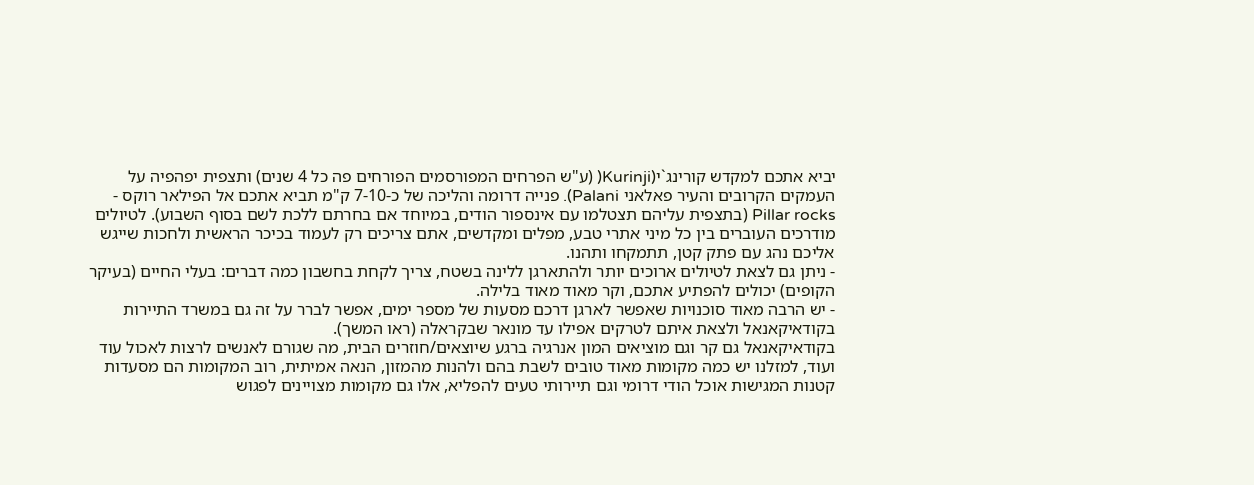יביא אתכם למקדש קורינג`י(Kurinji( (ע"ש הפרחים המפורסמים הפורחים פה כל 4 שנים) ותצפית יפהפיה על העמקים הקרובים והעיר פאלאני Palani). פנייה דרומה והליכה של כ-7-10 ק"מ תביא אתכם אל הפילאר רוקס - Pillar rocks (בתצפית עליהם תצטלמו עם אינספור הודים, במיוחד אם בחרתם ללכת לשם בסוף השבוע). לטיולים מודרכים העוברים בין כל מיני אתרי טבע, מפלים ומקדשים, אתם צריכים רק לעמוד בכיכר הראשית ולחכות שייגש אליכם נהג עם פתק קטן, תתמקחו ותהנו.
- ניתן גם לצאת לטיולים ארוכים יותר ולהתארגן ללינה בשטח, צריך לקחת בחשבון כמה דברים: בעלי החיים (בעיקר הקופים) יכולים להפתיע אתכם, וקר מאוד מאוד בלילה.
- יש הרבה מאוד סוכנויות שאפשר לארגן דרכם מסעות של מספר ימים, אפשר לברר על זה גם במשרד התיירות בקודאיקאנאל ולצאת איתם לטרקים אפילו עד מונאר שבקראלה (ראו המשך).
בקודאיקאנאל גם קר וגם מוציאים המון אנרגיה ברגע שיוצאים/חוזרים הבית, מה שגורם לאנשים לרצות לאכול עוד ועוד, למזלנו יש כמה מקומות מאוד טובים לשבת בהם ולהנות מהמזון, הנאה אמיתית, רוב המקומות הם מסעדות קטנות המגישות אוכל הודי דרומי וגם תיירותי טעים להפליא, אלו גם מקומות מצויינים לפגוש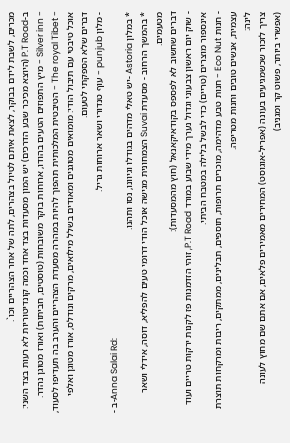מכרים, לשבת לידם בבוקר, לצאת איתם לטיול בצהרים, לתה של אחר הצהריים וכו`.
ב-P.T Road (היוצא מכיכר שבע הדרכים) יש המון מסעדות בצד אחד וכמה קונדיטוריות לא רעות בצד השני:
- Silver inn - מיץ התפוזים הטעים בהודו, ארוחות בוקר משובחות (טוסטים, חביתות) ואורז מטוגן נהדר.
- The royal Tibet - הטיבטית המלכותית תהפוך להיות במהרה מסעדת הצהריים והערב בה תעדיפו לסעוד, אוכל טיבטי עם תיבול הודי: מומואים מטוגנים ומאודים בשלל מילואים, מרקים ונודלס, אורז מטוגן ואלפי דברים שלא הספקתי לטעום.
- מלון punjub - עוף טנדורי ושאר ארוחות גריל.
- ב-Anna Salai Rd:
* במלון Astoria -יש טאלי מדהים בגודלו וגיוונו, נסו ותהנו.
* בהמשך הרחוב - מסעדת Suvai הצמחונית מגישה אוכל הודי דרומי טעים להפליא, דוסה, אידלי ושאר מטעמים.
דברים שחשוב לא לפספס בקודאיקאנאל (חוץ מהמסעדות):
- שוק יום ראשון צבעוני וגדול נערך מידי שבוע במורד P.T Road, זוהי הזדמנות פז לקנות ירקות טריים ועוד אינספור מוצרים (טריים) כדי לבשל בלילה במטבח הביתי.
- חנות Eco Nut - חנות טבע מדהימה, מוכרים תרופות, תוספים, תבלינים, ממתקים, ריבות ומרקחות תוצרת עצמית, אנשים טובים וחנות מטריפה.
לינה:
צריך לזכור שכשמגיעים בעונה (אפריל-אוגוסט) המחירים מאמירים פלאים, אם אתם שם מחוץ לעונה (אפשרי ביותר, פשוט קר ומגניב)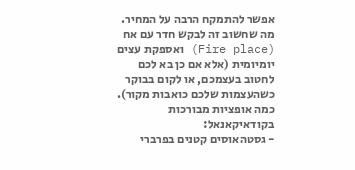אפשר להתמקח הרבה על המחיר. מה שחשוב זה לבקש חדר עם אח (Fire place) ואספקת עצים יומיומית (אלא אם כן בא לכם לחטוב בעצמכם, או לקום בבוקר כשהעצמות שלכם כואבות מקור).
כמה אופציות מבורכות בקודאיקאנאל:
- גסטהאוסים קטנים בפרברי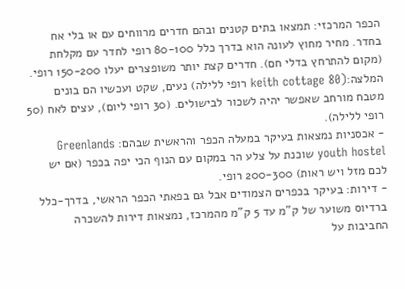הכפר המרכזי: תמצאו בתים קטנים ובהם חדרים מרווחים עם או בלי אח בחדר. מחיר מחוץ לעונה הוא בדרך כלל 80-100 רופי לחדר עם מקלחת (מקום להתרחץ בדלי חם). חדרים קצת יותר משופצרים יעלו 150-200 רופי. המלצה:(keith cottage 80 רופי ללילה) נעים, שקט ועכשיו הם בונים מטבח מורחב שאפשר יהיה לשכור לבישולים. (30 רופי ליום), עצים לאח (50 רופי ללילה).
- אכסניות נמצאות בעיקר במעלה הכפר והראשית שבהם: Greenlands youth hostel שוכנת על צלע הר במקום עם הנוף הכי יפה בכפר (אם יש לכם מזל ויש ראות) 200-300 רופי.
- דירות: בעיקר בכפרים הצמודים אבל גם בפאתי הכפר הראשי, בדרך-כלל ברדיוס משוער של ק"מ עד 5 ק"מ מהמרכז, נמצאות דירות להשכרה החביבות על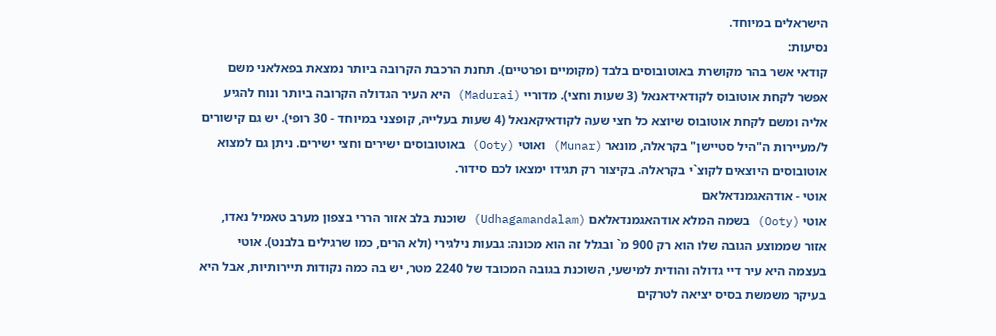הישראלים במיוחד.
נסיעות:
קודאי אשר בהר מקושרת באוטובוסים בלבד (מקומיים ופרטיים). תחנת הרכבת הקרובה ביותר נמצאת בפאלאני משם אפשר לקחת אוטובוס לקודאידאנאל (3 שעות וחצי). מדוריי (Madurai) היא העיר הגדולה הקרובה ביותר ונוח להגיע אליה ומשם לקחת אוטובוס שיוצא כל חצי שעה לקודאיקאנאל (4 שעות בעלייה, קופצני במיוחד - 30 רופי). יש גם קישורים ל/מעיירות ה"היל סטיישן" בקראלה, מונאר (Munar) ואוטי (Ooty) באוטובוסים ישירים וחצי ישירים. ניתן גם למצוא אוטובוסים היוצאים לקוצ`י בקראלה. בקיצור רק תגידו ימצאו לכם סידור.
אוטי - אודהאגמנדאלאם
אוטי (Ooty) בשמה המלא אודהאגמנדאלאם (Udhagamandalam) שוכנת בלב אזור הררי בצפון מערב טאמיל נאדו, אזור שממוצע הגובה שלו הוא רק 900 מ` ובגלל זה הוא מכונה: גבעות נילגירי (ולא הרים, כמו שרגילים בלבנט). אוטי בעצמה היא עיר דיי גדולה והודית למישעי, השוכנת בגובה המכובד של 2240 מטר, יש בה כמה נקודות תיירותיות, אבל היא בעיקר משמשת בסיס יציאה לטרקים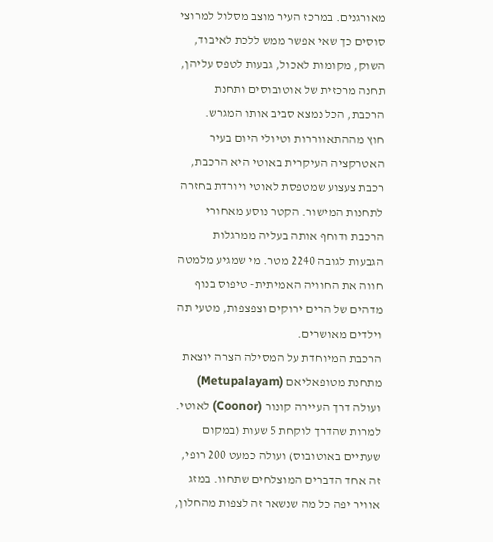מאורגנים. במרכז העיר מוצב מסלול למרוצי סוסים כך שאי אפשר ממש ללכת לאיבוד, השוק, מקומות לאכול, גבעות לטפס עליהן, תחנה מרכזית של אוטובוסים ותחנת הרכבת, הכל נמצא סביב אותו המגרש.
חוץ מההתאווררות וטיולי היום בעיר האטרקציה העיקרית באוטי היא הרכבת, רכבת צעצוע שמטפסת לאוטי ויורדת בחזרה לתחנות המישור. הקטר נוסע מאחורי הרכבת ודוחף אותה בעליה ממרגלות הגבעות לגובה 2240 מטר. מי שמגיע מלמטה חווה את החוויה האמיתית- טיפוס בנוף מדהים של הרים ירוקים וצפצפות, מטעי תה וילדים מאושרים.
הרכבת המיוחדת על המסילה הצרה יוצאת מתחנת מטופאליאם (Metupalayam) ועולה דרך העיירה קונור (Coonor) לאוטי. למרות שהדרך לוקחת 5 שעות (במקום שעתיים באוטובוס) ועולה כמעט 200 רופי, זה אחד הדברים המוצלחים שתחוו. במזג אוויר יפה כל מה שנשאר זה לצפות מהחלון,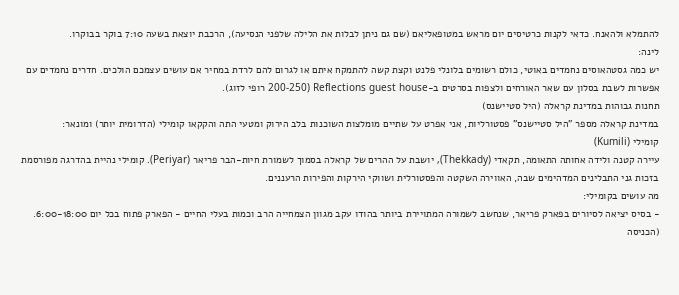להתמלא ולהאנח. כדאי לקנות כרטיסים יום מראש במטופאליאם (שם גם ניתן לבלות את הלילה שלפני הנסיעה), הרכבת יוצאת בשעה 7:10 בוקר בבוקרו.
לינה:
יש כמה גסטהאוסים נחמדים באוטי, כולם רשומים בלונלי פלנט וקצת קשה להתמקח איתם או לגרום להם לרדת במחיר אם עושים עצמכם הולכים. חדרים נחמדים עם אפשרות לשבת בסלון עם שאר האורחים ולצפות בסרטים ב-Reflections guest house (200-250 רופי לזוג).
תחנות גבוהות במדינת קראלה (היל סטיישנס)
במדינת קראלה מספר "היל סטיישנס" פסטורליות, אני אפרט על שתיים מומלצות השוכנות בלב הירוק ומטעי התה והקקאו קומילי (הדרומית יותר) ומונאר:
קומילי (Kumili)
עיירה קטנה ולידה אחותה התאומה, תקאדי (Thekkady), יושבת על ההרים של קראלה בסמוך לשמורת חיות-הבר פריאר (Periyar). קומילי נהיית בהדרגה מפורסמת בזכות גני התבלינים המדהימים שבה, האווירה השקטה והפסטורלית ושווקי הירקות והפירות הרעננים.
מה עושים בקומילי:
- בסיס יציאה לסיורים בפארק פריאר, שנחשב לשמורה המתויירת ביותר בהודו עקב מגוון הצמחייה הרב וכמות בעלי החיים - הפארק פתוח בכל יום 6:00-18:00. (הכניסה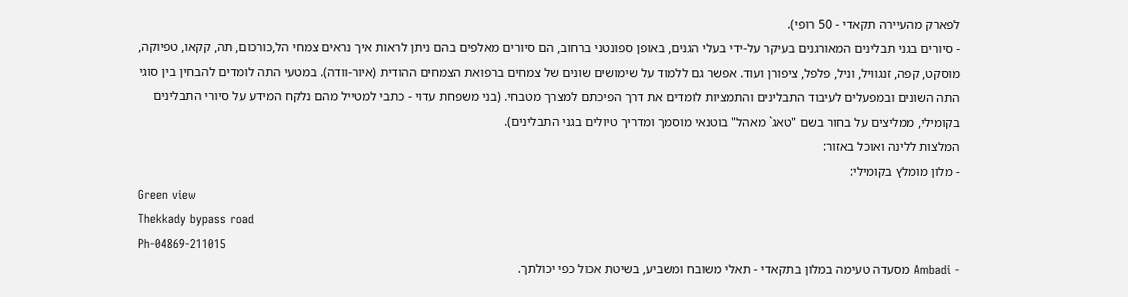לפארק מהעיירה תקאדי - 50 רופי).
- סיורים בגני תבלינים המאורגנים בעיקר על-ידי בעלי הגנים, באופן ספונטני ברחוב, הם סיורים מאלפים בהם ניתן לראות איך נראים צמחי הל,כורכום, תה, קקאו, טפיוקה, מוסקט, קפה, זנגוויל, וניל, פלפל, ציפורן ועוד. אפשר גם ללמוד על שימושים שונים של צמחים ברפואת הצמחים ההודית (איור-וודה). במטעי התה לומדים להבחין בין סוגי התה השונים ובמפעלים לעיבוד התבלינים והתמציות לומדים את דרך הפיכתם למצרך מטבחי. (בני משפחת עדוי - כתבי למטייל מהם נלקח המידע על סיורי התבלינים בקומילי, ממליצים על בחור בשם "טאג` מאהל" בוטנאי מוסמך ומדריך טיולים בגני התבלינים).
המלצות ללינה ואוכל באזור:
- מלון מומלץ בקומילי:
Green view
Thekkady bypass road
Ph-04869-211015
- Ambadi מסעדה טעימה במלון בתקאדי - תאלי משובח ומשביע, בשיטת אכול כפי יכולתך.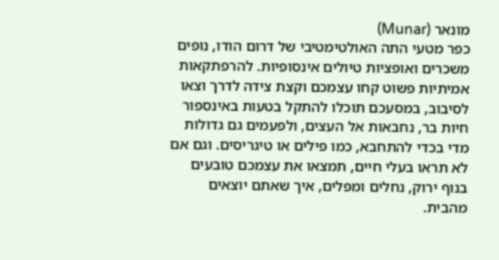מונאר (Munar)
כפר מטעי התה האולטימטיבי של דרום הודו, נופים משכרים ואופציות טיולים אינסופיות. להרפתקאות אמיתיות פשוט קחו עצמכם וקצת צידה לדרך וצאו לסיבוב, במסעכם תוכלו להתקל בטעות באינספור חיות בר, נחבאות אל העצים, ולפעמים גם גדולות מדי בכדי להתחבא, כמו פילים או טיגריסים. וגם אם לא תראו בעלי חיים, תמצאו את עצמכם טובעים בנוף ירוק, נחלים ומפלים, איך שאתם יוצאים מהבית.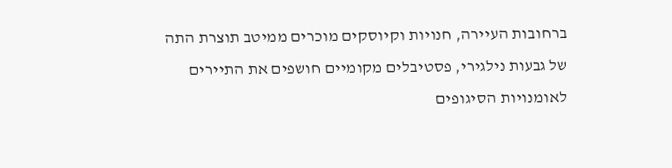ברחובות העיירה, חנויות וקיוסקים מוכרים ממיטב תוצרת התה של גבעות נילגירי, פסטיבלים מקומיים חושפים את התיירים לאומנויות הסיגופים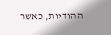ההודיות, כאשר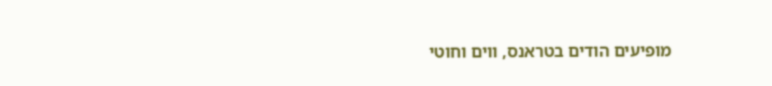מופיעים הודים בטראנס, ווים וחוטי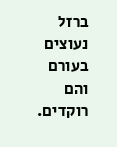ברזל נעוצים בעורם והם רוקדים.